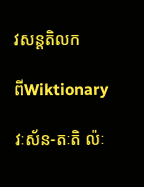វសន្តតិលក

ពីWiktionary

វៈស័ន-តៈតិ ល៉ៈ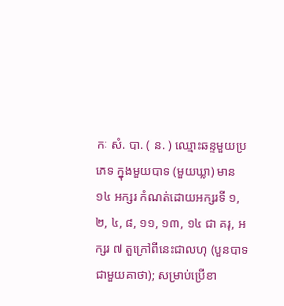កៈ សំ. បា. ( ន. ) ឈ្មោះឆន្ទមួយប្រភេទ ក្នុងមួយបាទ (មួយឃ្លា) មាន ១៤ អក្សរ កំណត់ដោយអក្សរទី ១, ២, ៤, ៨, ១១, ១៣, ១៤ ជា គរុ, អក្សរ ៧ តួក្រៅពីនេះជាលហុ (បួនបាទជាមួយគាថា); សម្រាប់ប្រើខា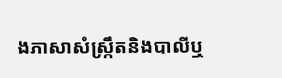ងភាសាសំស្រ្កឹតនិងបាលីឬ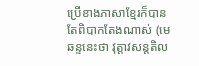ប្រើខាងភាសាខ្មែរក៏បាន តែពិបាកតែងណាស់ (មេឆន្ទនេះថា វុត្តាវសន្តតិល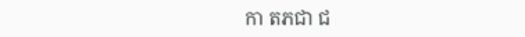កា តភជា ជ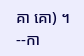គា គោ) ។ --កា